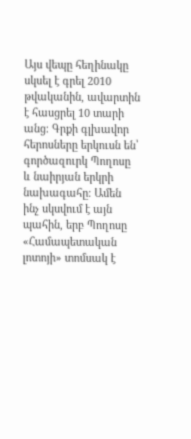Այս վեպը հեղինակը սկսել է գրել 2010 թվականին, ավարտին է հասցրել 10 տարի անց։ Գրքի գլխավոր հերոսները երկուսն են՝ գործազուրկ Պողոսը և նաիրյան երկրի նախագահը։ Ամեն ինչ սկսվում է այն պահին, երբ Պողոսը «Համապետական լոտոյի» տոմսակ է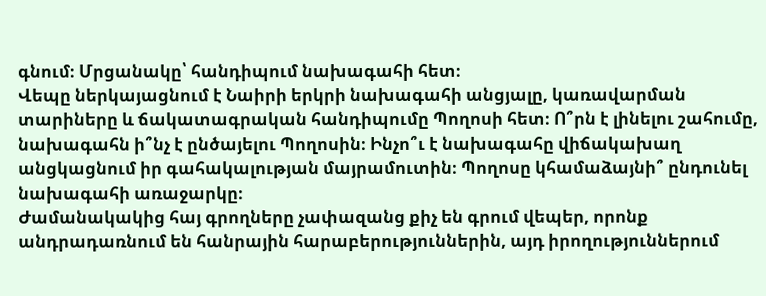գնում։ Մրցանակը՝ հանդիպում նախագահի հետ։
Վեպը ներկայացնում է Նաիրի երկրի նախագահի անցյալը, կառավարման տարիները և ճակատագրական հանդիպումը Պողոսի հետ։ Ո՞րն է լինելու շահումը, նախագահն ի՞նչ է ընծայելու Պողոսին։ Ինչո՞ւ է նախագահը վիճակախաղ անցկացնում իր գահակալության մայրամուտին։ Պողոսը կհամաձայնի՞ ընդունել նախագահի առաջարկը։
Ժամանակակից հայ գրողները չափազանց քիչ են գրում վեպեր, որոնք անդրադառնում են հանրային հարաբերություններին, այդ իրողություններում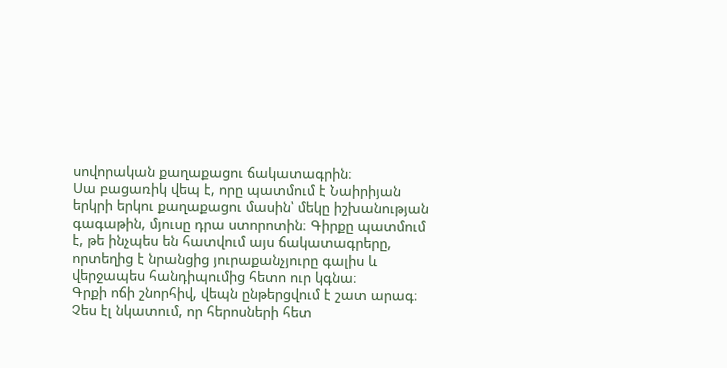սովորական քաղաքացու ճակատագրին։
Սա բացառիկ վեպ է, որը պատմում է Նաիրիյան երկրի երկու քաղաքացու մասին՝ մեկը իշխանության գագաթին, մյուսը դրա ստորոտին։ Գիրքը պատմում է, թե ինչպես են հատվում այս ճակատագրերը, որտեղից է նրանցից յուրաքանչյուրը գալիս և վերջապես հանդիպումից հետո ուր կգնա։
Գրքի ոճի շնորհիվ, վեպն ընթերցվում է շատ արագ։ Չես էլ նկատում, որ հերոսների հետ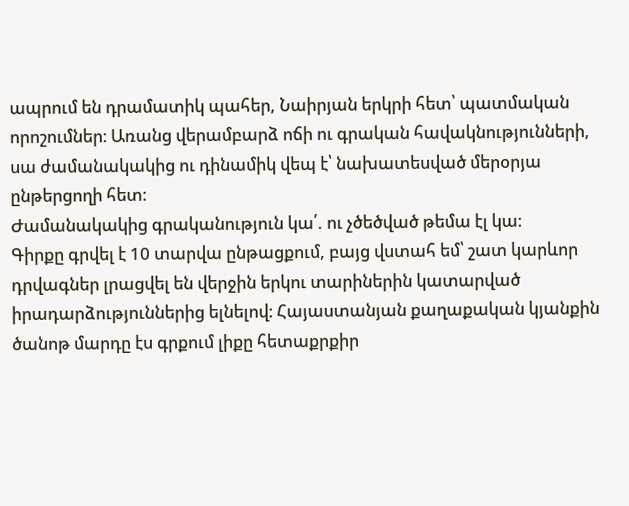ապրում են դրամատիկ պահեր, Նաիրյան երկրի հետ՝ պատմական որոշումներ։ Առանց վերամբարձ ոճի ու գրական հավակնությունների, սա ժամանակակից ու դինամիկ վեպ է՝ նախատեսված մերօրյա ընթերցողի հետ։
Ժամանակակից գրականություն կա՛. ու չծեծված թեմա էլ կա։
Գիրքը գրվել է 10 տարվա ընթացքում, բայց վստահ եմ՝ շատ կարևոր դրվագներ լրացվել են վերջին երկու տարիներին կատարված իրադարձություններից ելնելով։ Հայաստանյան քաղաքական կյանքին ծանոթ մարդը էս գրքում լիքը հետաքրքիր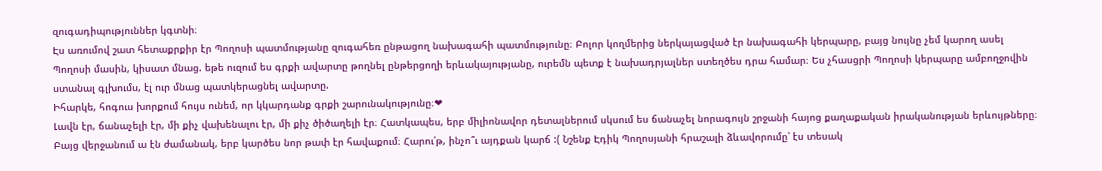զուգադիպություններ կգտնի։
Էս առումով շատ հետաքրքիր էր Պողոսի պատմությանը զուգահեռ ընթացող նախագահի պատմությունը։ Բոլոր կողմերից ներկայացված էր նախագահի կերպարը, բայց նույնը չեմ կարող ասել Պողոսի մասին, կիսատ մնաց. եթե ուզում ես գրքի ավարտը թողնել ընթերցողի երևակայությանը, ուրեմն պետք է նախադրյալներ ստեղծես դրա համար։ Ես չհասցրի Պողոսի կերպարը ամբողջովին ստանալ գլխումս, էլ ուր մնաց պատկերացնել ավարտը.
Իհարկե, հոգուս խորքում հույս ունեմ, որ կկարդանք գրքի շարունակությունը։❤
Լավն էր, ճանաչելի էր, մի քիչ վախենալու էր, մի քիչ ծիծաղելի էր։ Հատկապես, երբ միլիոնավոր դետալներում սկսում ես ճանաչել նորագույն շրջանի հայոց քաղաքական իրականության երևույթները։ Բայց վերջանում ա էն ժամանակ, երբ կարծես նոր թափ էր հավաքում։ Հարու՛թ, ինչո՞ւ այդքան կարճ :( Նշենք Էդիկ Պողոսյանի հրաշալի ձևավորումը՝ էս տեսակ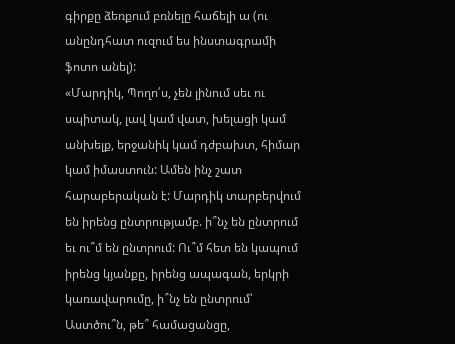գիրքը ձեռքում բռնելը հաճելի ա (ու անընդհատ ուզում ես ինստագրամի ֆոտո անել):
«Մարդիկ, Պողո՛ս, չեն լինում սեւ ու սպիտակ, լավ կամ վատ, խելացի կամ անխելք, երջանիկ կամ դժբախտ, հիմար կամ իմաստուն: Ամեն ինչ շատ հարաբերական է: Մարդիկ տարբերվում են իրենց ընտրությամբ. ի՞նչ են ընտրում եւ ու՞մ են ընտրում: Ու՞մ հետ են կապում իրենց կյանքը, իրենց ապագան, երկրի կառավարումը, ի՞նչ են ընտրում՝ Աստծու՞ն, թե՞ համացանցը,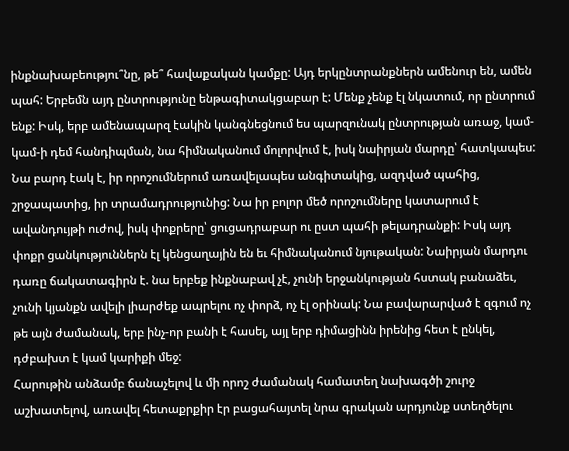ինքնախաբեությու՞նը, թե՞ հավաքական կամքը: Այդ երկընտրանքներն ամենուր են, ամեն պահ: Երբեմն այդ ընտրությունը ենթագիտակցաբար է: Մենք չենք էլ նկատում, որ ընտրում ենք: Իսկ, երբ ամենապարզ էակին կանգնեցնում ես պարզունակ ընտրության առաջ, կամ-կամ-ի դեմ հանդիպման, նա հիմնականում մոլորվում է, իսկ նաիրյան մարդը՝ հատկապես: Նա բարդ էակ է, իր որոշումներում առավելապես անգիտակից, ազդված պահից, շրջապատից, իր տրամադրությունից: Նա իր բոլոր մեծ որոշումները կատարում է ավանդույթի ուժով, իսկ փոքրերը՝ ցուցադրաբար ու ըստ պահի թելադրանքի: Իսկ այդ փոքր ցանկություններն էլ կենցաղային են եւ հիմնականում նյութական: Նաիրյան մարդու դառը ճակատագիրն է. նա երբեք ինքնաբավ չէ, չունի երջանկության հստակ բանաձեւ, չունի կյանքն ավելի լիարժեք ապրելու ոչ փորձ, ոչ էլ օրինակ: Նա բավարարված է զգում ոչ թե այն ժամանակ, երբ ինչ-որ բանի է հասել, այլ երբ դիմացինն իրենից հետ է ընկել, դժբախտ է կամ կարիքի մեջ:
Հարութին անձամբ ճանաչելով և մի որոշ ժամանակ համատեղ նախագծի շուրջ աշխատելով, առավել հետաքրքիր էր բացահայտել նրա գրական արդյունք ստեղծելու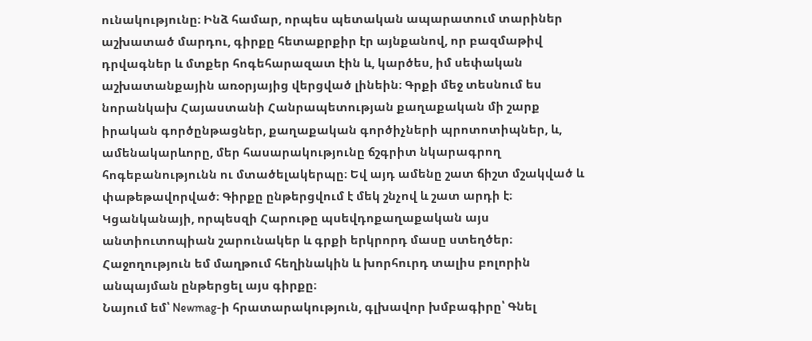ունակությունը։ Ինձ համար, որպես պետական ապարատում տարիներ աշխատած մարդու, գիրքը հետաքրքիր էր այնքանով, որ բազմաթիվ դրվագներ և մտքեր հոգեհարազատ էին և, կարծես, իմ սեփական աշխատանքային առօրյայից վերցված լինեին։ Գրքի մեջ տեսնում ես նորանկախ Հայաստանի Հանրապետության քաղաքական մի շարք իրական գործընթացներ, քաղաքական գործիչների պրոտոտիպներ, և, ամենակարևորը, մեր հասարակությունը ճշգրիտ նկարագրող հոգեբանությունն ու մտածելակերպը։ Եվ այդ ամենը շատ ճիշտ մշակված և փաթեթավորված։ Գիրքը ընթերցվում է մեկ շնչով և շատ արդի է։ Կցանկանայի, որպեսզի Հարութը պսեվդոքաղաքական այս անտիուտոպիան շարունակեր և գրքի երկրորդ մասը ստեղծեր։ Հաջողություն եմ մաղթում հեղինակին և խորհուրդ տալիս բոլորին անպայման ընթերցել այս գիրքը։
Նայում եմ՝ Newmag-ի հրատարակություն, գլխավոր խմբագիրը՝ Գնել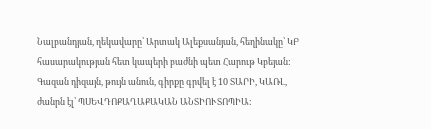Նալբանդյան, ղեկավարը՝ Արտակ Ալեքսանյան, հեղինակը՝ ԿԲ հասարակության հետ կապերի բաժնի պետ Հարութ Կբեյան: Գազան դիզայն, թույն անուն, գիրքը գրվել է 10 ՏԱՐԻ, ԿԱՌԼ, ժանրն էլ՝ ՊՍԵՎԴՈՔԱՂԱՔԱԿԱՆ ԱՆՏԻՈՒՏՈՊԻԱ: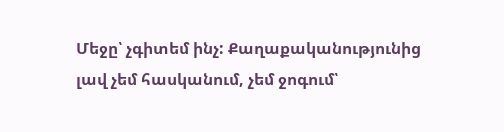Մեջը՝ չգիտեմ ինչ: Քաղաքականությունից լավ չեմ հասկանում, չեմ ջոգում՝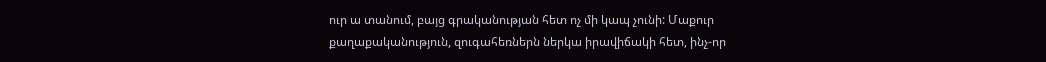ուր ա տանում, բայց գրականության հետ ոչ մի կապ չունի: Մաքուր քաղաքականություն, զուգահեռներն ներկա իրավիճակի հետ, ինչ-որ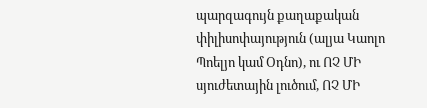պարզագույն քաղաքական փիլիսոփայություն (ալյա Կաոլո Պոելյո կամ Օդնո), ու ՈՉ ՄԻ սյուժետային լուծում, ՈՉ ՄԻ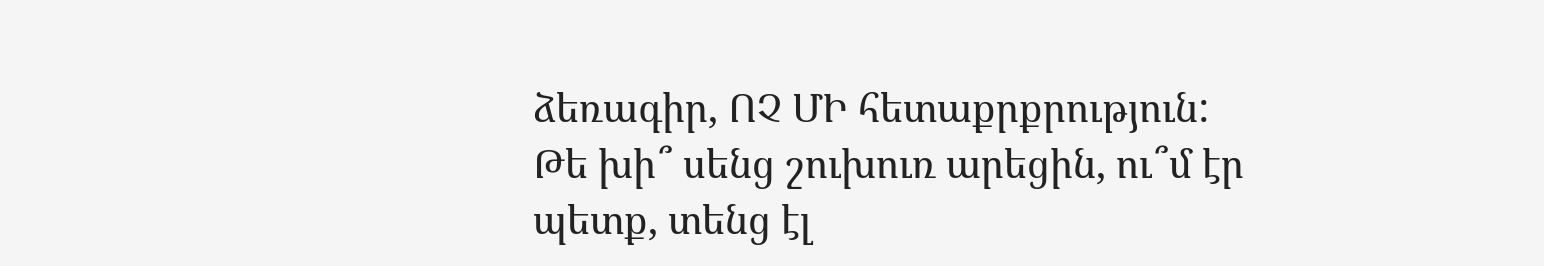ձեռագիր, ՈՉ ՄԻ հետաքրքրություն: Թե խի՞ սենց շուխուռ արեցին, ու՞մ էր պետք, տենց էլ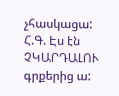չհասկացա: Հ.Գ. Էս էն ՉԿԱՐԴԱԼՈՒ գրքերից ա: